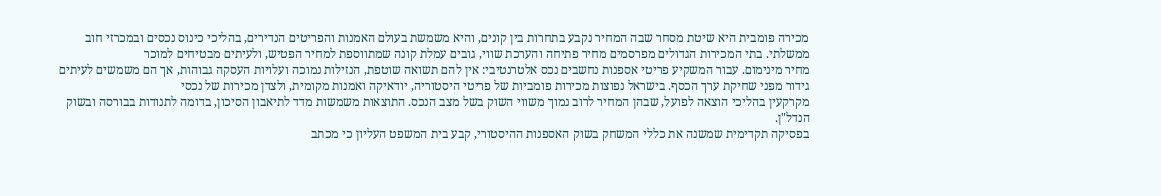מכירה פומבית היא שיטת מסחר שבה המחיר נקבע בתחרות בין קונים, והיא משמשת בעולם האמנות והפריטים הנדירים, בהליכי כינוס נכסים ובמכרזי חוב ממשלתי. בתי המכירות הגדולים מפרסמים מחיר פתיחה והערכת שווי, גובים עמלת קונה שמתווספת למחיר הפטיש, ולעיתים מבטיחים למוכר
מחיר מינימום. עבור המשקיע פריטי אספנות נחשבים נכס אלטרנטיבי: אין להם תשואה שוטפת, הנזילות נמוכה ועלויות העסקה גבוהות, אך הם משמשים לעיתים גידור מפני שחיקת ערך הכסף. בישראל נפוצות מכירות פומביות של פריטי היסטוריה, יודאיקה ואמנות מקומית, ולצדן מכירות של נכסי
מקרקעין בהליכי הוצאה לפועל, שבהן המחיר לרוב נמוך משווי השוק בשל מצב הנכס. התוצאות משמשות מדד לתיאבון הסיכון, בדומה לתנודות בבורסה ובשוק הנדל"ן.
בפסיקה תקדימית שמשנה את כללי המשחק בשוק האספנות ההיסטורי, קבע בית המשפט העליון כי מכתב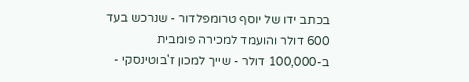בכתב ידו של יוסף טרומפלדור - שנרכש בעד 600 דולר והועמד למכירה פומבית ב-100,000 דולר - שייך למכון ז'בוטינסקי -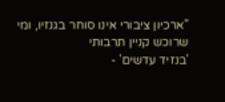"ארכיון ציבורי אינו סוחר בגנזיו, ומי שרוכש קניין תרבותי
'בנזיד עדשים' -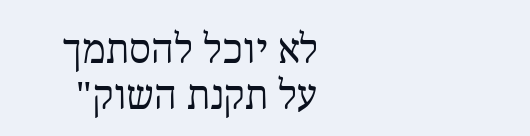לא יוכל להסתמך על תקנת השוק"